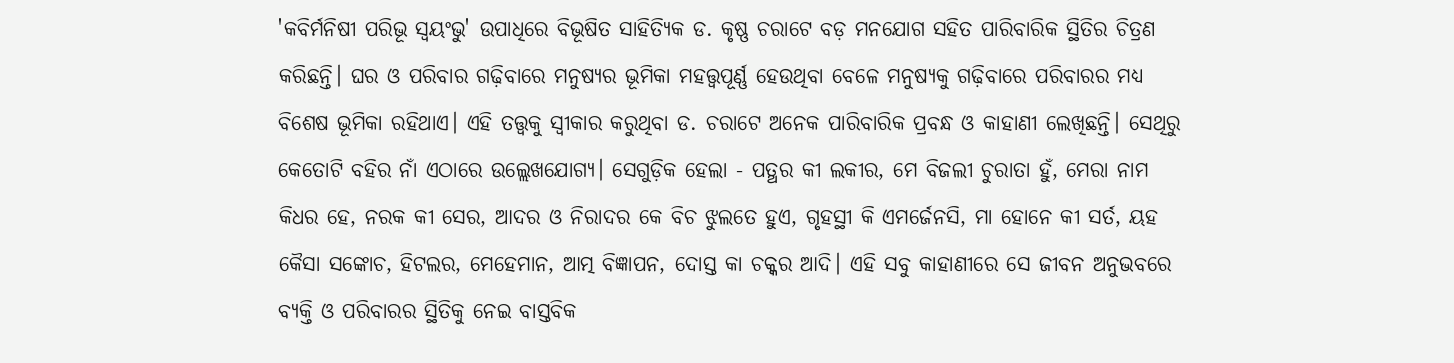'କବିର୍ମନିଷୀ ପରିଭୂ ସ୍ୱୟଂଭୁ' ଉପାଧିରେ ବିଭୂଷିତ ସାହିତ୍ୟିକ ଡ. କୃଷ୍ଣ ଚରାଟେ ବଡ଼ ମନଯୋଗ ସହିତ ପାରିବାରିକ ସ୍ଥିତିର ଚିତ୍ରଣ କରିଛନ୍ତି। ଘର ଓ ପରିବାର ଗଢ଼ିବାରେ ମନୁଷ୍ୟର ଭୂମିକା ମହତ୍ତ୍ୱପୂର୍ଣ୍ଣ ହେଉଥିବା ବେଳେ ମନୁଷ୍ୟକୁ ଗଢ଼ିବାରେ ପରିବାରର ମଧ୍ୟ ବିଶେଷ ଭୂମିକା ରହିଥାଏ। ଏହି ତତ୍ତ୍ୱକୁ ସ୍ୱୀକାର କରୁଥିବା ଡ. ଚରାଟେ ଅନେକ ପାରିବାରିକ ପ୍ରବନ୍ଧ ଓ କାହାଣୀ ଲେଖିଛନ୍ତି। ସେଥିରୁ କେତୋଟି ବହିର ନାଁ ଏଠାରେ ଉଲ୍ଲେଖଯୋଗ୍ୟ। ସେଗୁଡ଼ିକ ହେଲା - ପତ୍ଥର କୀ ଲକୀର, ମେ ବିଜଲୀ ଚୁରାତା ହୁଁ, ମେରା ନାମ କିଧର ହେ, ନରକ କୀ ସେର, ଆଦର ଓ ନିରାଦର କେ ବିଚ ଝୁଲତେ ହୁଏ, ଗୃହସ୍ଥୀ କି ଏମର୍ଜେନସି, ମା ହୋନେ କୀ ସର୍ତ, ୟହ କୈସା ସଙ୍କୋଚ, ହିଟଲର, ମେହେମାନ, ଆତ୍ମ ବିଜ୍ଞାପନ, ଦୋସ୍ତ କା ଚକ୍କର ଆଦି। ଏହି ସବୁ କାହାଣୀରେ ସେ ଜୀବନ ଅନୁଭବରେ ବ୍ୟକ୍ତି ଓ ପରିବାରର ସ୍ଥିତିକୁ ନେଇ ବାସ୍ତବିକ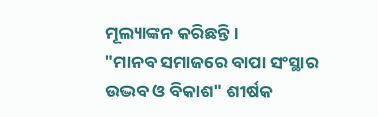ମୂଲ୍ୟାଙ୍କନ କରିଛନ୍ତି।
"ମାନବ ସମାଜରେ ବାପା ସଂସ୍ଥାର ଉଦ୍ଭବ ଓ ବିକାଶ" ଶୀର୍ଷକ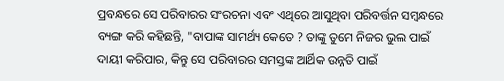ପ୍ରବନ୍ଧରେ ସେ ପରିବାରର ସଂରଚନା ଏବଂ ଏଥିରେ ଆସୁଥିବା ପରିବର୍ତ୍ତନ ସମ୍ବନ୍ଧରେ ବ୍ୟଙ୍ଗ କରି କହିଛନ୍ତି, "ବାପାଙ୍କ ସାମର୍ଥ୍ୟ କେତେ ? ତାଙ୍କୁ ତୁମେ ନିଜର ଭୁଲ ପାଇଁ ଦାୟୀ କରିପାର, କିନ୍ତୁ ସେ ପରିବାରର ସମସ୍ତଙ୍କ ଆର୍ଥିକ ଉନ୍ନତି ପାଇଁ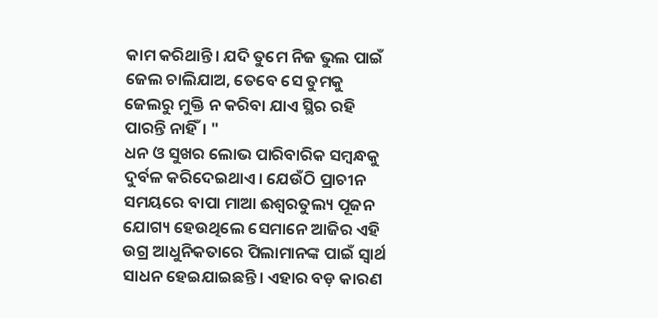କାମ କରିଥାନ୍ତି। ଯଦି ତୁମେ ନିଜ ଭୁଲ ପାଇଁ ଜେଲ ଚାଲିଯାଅ, ତେବେ ସେ ତୁମକୁ ଜେଲରୁ ମୁକ୍ତି ନ କରିବା ଯାଏ ସ୍ଥିର ରହି ପାରନ୍ତି ନାହିଁ। "
ଧନ ଓ ସୁଖର ଲୋଭ ପାରିବାରିକ ସମ୍ବନ୍ଧକୁ ଦୁର୍ବଳ କରିଦେଇଥାଏ। ଯେଉଁଠି ପ୍ରାଚୀନ ସମୟରେ ବାପା ମାଆ ଈଶ୍ୱରତୁଲ୍ୟ ପୂଜନ ଯୋଗ୍ୟ ହେଉଥିଲେ ସେମାନେ ଆଜିର ଏହି ଉଗ୍ର ଆଧୁନିକତାରେ ପିଲାମାନଙ୍କ ପାଇଁ ସ୍ୱାର୍ଥ ସାଧନ ହେଇଯାଇଛନ୍ତି। ଏହାର ବଡ଼ କାରଣ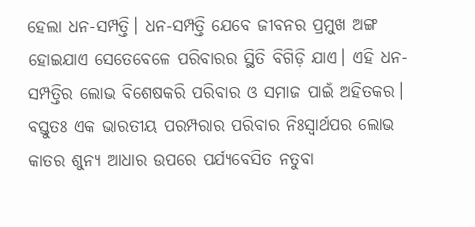ହେଲା ଧନ-ସମ୍ପତ୍ତି। ଧନ-ସମ୍ପତ୍ତି ଯେବେ ଜୀବନର ପ୍ରମୁଖ ଅଙ୍ଗ ହୋଇଯାଏ ସେତେବେଳେ ପରିବାରର ସ୍ଥିତି ବିଗିଡ଼ି ଯାଏ। ଏହି ଧନ-ସମ୍ପତ୍ତିର ଲୋଭ ବିଶେଷକରି ପରିବାର ଓ ସମାଜ ପାଇଁ ଅହିତକର। ବସ୍ତୁତଃ ଏକ ଭାରତୀୟ ପରମ୍ପରାର ପରିବାର ନିଃସ୍ୱାର୍ଥପର ଲୋଭ କାତର ଶୁନ୍ୟ ଆଧାର ଉପରେ ପର୍ଯ୍ୟବେସିତ ନତୁବା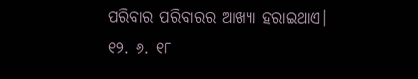ପରିବାର ପରିବାରର ଆଖ୍ୟା ହରାଇଥାଏ।
୧୨. ୬. ୧୮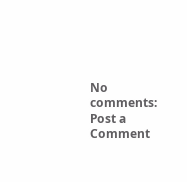No comments:
Post a Comment